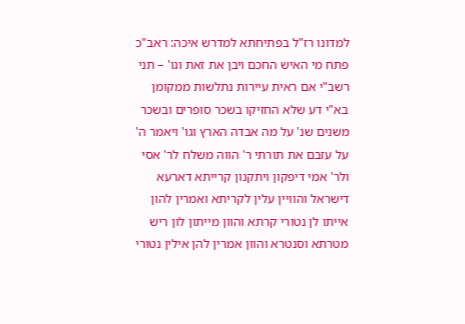למדונו רז"ל בפתיחתא למדרש איכה: ראב"כ פתח מי האיש החכם ויבן את זאת וגו' – תני רשב"י אם ראית עיירות נתלשות ממקומן בא"י דע שלא החזיקו בשכר סופרים ובשכר משנים שנ' על מה אבדה הארץ וגו' ויאמר ה' על עזבם את תורתי ר' הווה משלח לר' אסי ולר' אמי דיפקון ויתקנון קרייתא דארעא דישראל והוויין עלין לקריתא ואמרין להון אייתו לן נטורי קרתא והוון מייתון לון ריש מטרתא וסנטרא והוון אמרין להן אילין נטורי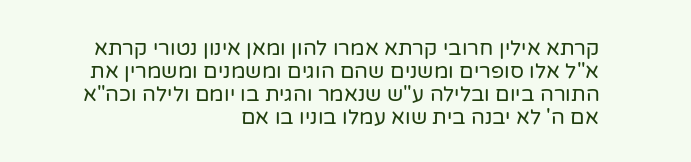קרתא אילין חרובי קרתא אמרו להון ומאן אינון נטורי קרתא א"ל אלו סופרים ומשנים שהם הוגים ומשמנים ומשמרין את התורה ביום ובלילה ע"ש שנאמר והגית בו יומם ולילה וכה"א אם ה' לא יבנה בית שוא עמלו בוניו בו אם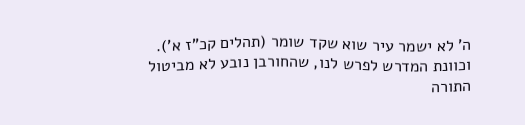ה' לא ישמר עיר שוא שקד שומר (תהלים קכ"ז א').
וכוונת המדרש לפרש לנו, שהחורבן נובע לא מביטול התורה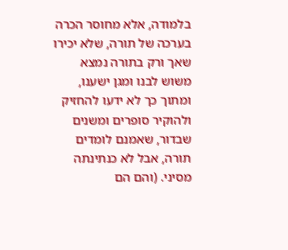בלמודה, אלא מחוסר הכרה בערכה של תורה, שלא יכירו שאך ורק בתורה נמצא משוש לבנו ומגן ישענו, ומתוך כך לא ידעו להחזיק ולהוקיר סופרים ומשנים שבדור, שאמנם לומדים תורה, אבל לא כנתינתה מסיני. (והם הם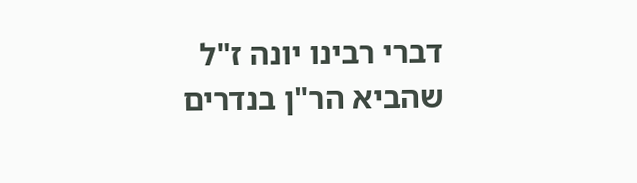דברי רבינו יונה ז"ל שהביא הר"ן בנדרים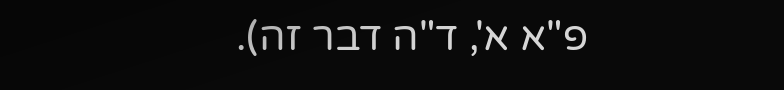פ"א א', ד"ה דבר זה).